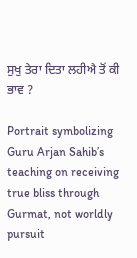ਸੁਖੁ ਤੇਰਾ ਦਿਤਾ ਲਹੀਐ ਤੋਂ ਕੀ ਭਾਵ ?

Portrait symbolizing Guru Arjan Sahib’s teaching on receiving true bliss through Gurmat, not worldly pursuit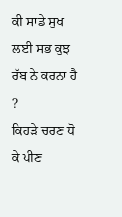ਕੀ ਸਾਡੇ ਸੁਖ ਲਈ ਸਭ ਕੁਝ ਰੱਬ ਨੇ ਕਰਨਾ ਹੈ ?
ਕਿਹੜੇ ਚਰਣ ਧੋ ਕੇ ਪੀਣ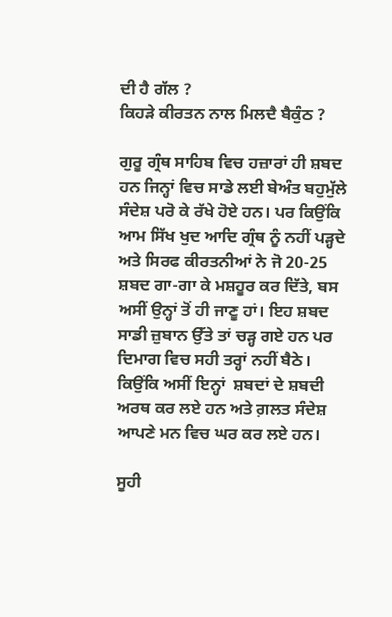ਦੀ ਹੈ ਗੱਲ ?
ਕਿਹੜੇ ਕੀਰਤਨ ਨਾਲ ਮਿਲਦੈ ਬੈਕੁੰਠ ?

ਗੁਰੂ ਗ੍ਰੰਥ ਸਾਹਿਬ ਵਿਚ ਹਜ਼ਾਰਾਂ ਹੀ ਸ਼ਬਦ ਹਨ ਜਿਨ੍ਹਾਂ ਵਿਚ ਸਾਡੇ ਲਈ ਬੇਅੰਤ ਬਹੁਮੁੱਲੇ ਸੰਦੇਸ਼ ਪਰੋ ਕੇ ਰੱਖੇ ਹੋਏ ਹਨ। ਪਰ ਕਿਉਂਕਿ ਆਮ ਸਿੱਖ ਖੁਦ ਆਦਿ ਗ੍ਰੰਥ ਨੂੰ ਨਹੀਂ ਪੜ੍ਹਦੇ ਅਤੇ ਸਿਰਫ ਕੀਰਤਨੀਆਂ ਨੇ ਜੋ 20-25 ਸ਼ਬਦ ਗਾ-ਗਾ ਕੇ ਮਸ਼ਹੂਰ ਕਰ ਦਿੱਤੇ, ਬਸ ਅਸੀਂ ਉਨ੍ਹਾਂ ਤੋਂ ਹੀ ਜਾਣੂ ਹਾਂ। ਇਹ ਸ਼ਬਦ ਸਾਡੀ ਜ਼ੁਬਾਨ ਉੱਤੇ ਤਾਂ ਚੜ੍ਹ ਗਏ ਹਨ ਪਰ ਦਿਮਾਗ ਵਿਚ ਸਹੀ ਤਰ੍ਹਾਂ ਨਹੀਂ ਬੈਠੇ। ਕਿਉਂਕਿ ਅਸੀਂ ਇਨ੍ਹਾਂ  ਸ਼ਬਦਾਂ ਦੇ ਸ਼ਬਦੀ ਅਰਥ ਕਰ ਲਏ ਹਨ ਅਤੇ ਗ਼ਲਤ ਸੰਦੇਸ਼ ਆਪਣੇ ਮਨ ਵਿਚ ਘਰ ਕਰ ਲਏ ਹਨ।

ਸੂਹੀ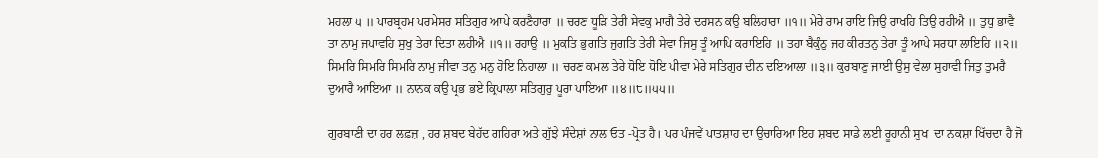ਮਹਲਾ ੫ ॥ ਪਾਰਬ੍ਰਹਮ ਪਰਮੇਸਰ ਸਤਿਗੁਰ ਆਪੇ ਕਰਣੈਹਾਰਾ ॥ ਚਰਣ ਧੂੜਿ ਤੇਰੀ ਸੇਵਕੁ ਮਾਗੈ ਤੇਰੇ ਦਰਸਨ ਕਉ ਬਲਿਹਾਰਾ ॥੧॥ ਮੇਰੇ ਰਾਮ ਰਾਇ ਜਿਉ ਰਾਖਹਿ ਤਿਉ ਰਹੀਐ ॥ ਤੁਧੁ ਭਾਵੈ ਤਾ ਨਾਮੁ ਜਪਾਵਹਿ ਸੁਖੁ ਤੇਰਾ ਦਿਤਾ ਲਹੀਐ ॥੧॥ ਰਹਾਉ ॥ ਮੁਕਤਿ ਭੁਗਤਿ ਜੁਗਤਿ ਤੇਰੀ ਸੇਵਾ ਜਿਸੁ ਤੂੰ ਆਪਿ ਕਰਾਇਹਿ ॥ ਤਹਾ ਬੈਕੁੰਠੁ ਜਹ ਕੀਰਤਨੁ ਤੇਰਾ ਤੂੰ ਆਪੇ ਸਰਧਾ ਲਾਇਹਿ ॥੨॥ ਸਿਮਰਿ ਸਿਮਰਿ ਸਿਮਰਿ ਨਾਮੁ ਜੀਵਾ ਤਨੁ ਮਨੁ ਹੋਇ ਨਿਹਾਲਾ ॥ ਚਰਣ ਕਮਲ ਤੇਰੇ ਧੋਇ ਧੋਇ ਪੀਵਾ ਮੇਰੇ ਸਤਿਗੁਰ ਦੀਨ ਦਇਆਲਾ ॥੩॥ ਕੁਰਬਾਣੁ ਜਾਈ ਉਸੁ ਵੇਲਾ ਸੁਹਾਵੀ ਜਿਤੁ ਤੁਮਰੈ ਦੁਆਰੈ ਆਇਆ ॥ ਨਾਨਕ ਕਉ ਪ੍ਰਭ ਭਏ ਕ੍ਰਿਪਾਲਾ ਸਤਿਗੁਰੁ ਪੂਰਾ ਪਾਇਆ ॥੪॥੮॥੫੫॥

ਗੁਰਬਾਣੀ ਦਾ ਹਰ ਲਫ਼ਜ਼ , ਹਰ ਸ਼ਬਦ ਬੇਹੱਦ ਗਹਿਰਾ ਅਤੇ ਗੁੱਝੇ ਸੰਦੇਸ਼ਾਂ ਨਾਲ ਓਤ -ਪ੍ਰੋਤ ਹੈ। ਪਰ ਪੰਜਵੇਂ ਪਾਤਸ਼ਾਹ ਦਾ ਉਚਾਰਿਆ ਇਹ ਸ਼ਬਦ ਸਾਡੇ ਲਈ ਰੂਹਾਨੀ ਸੁਖ  ਦਾ ਨਕਸ਼ਾ ਖਿੱਚਦਾ ਹੈ ਜੋ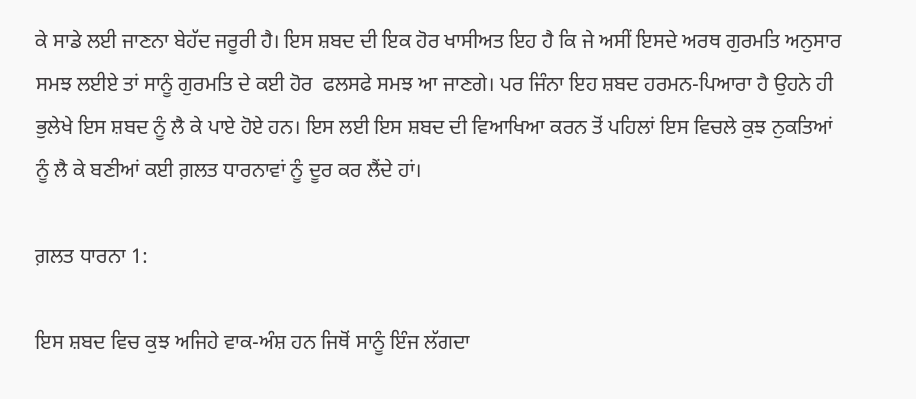ਕੇ ਸਾਡੇ ਲਈ ਜਾਣਨਾ ਬੇਹੱਦ ਜਰੂਰੀ ਹੈ। ਇਸ ਸ਼ਬਦ ਦੀ ਇਕ ਹੋਰ ਖਾਸੀਅਤ ਇਹ ਹੈ ਕਿ ਜੇ ਅਸੀਂ ਇਸਦੇ ਅਰਥ ਗੁਰਮਤਿ ਅਨੁਸਾਰ ਸਮਝ ਲਈਏ ਤਾਂ ਸਾਨੂੰ ਗੁਰਮਤਿ ਦੇ ਕਈ ਹੋਰ  ਫਲਸਫੇ ਸਮਝ ਆ ਜਾਣਗੇ। ਪਰ ਜਿੰਨਾ ਇਹ ਸ਼ਬਦ ਹਰਮਨ-ਪਿਆਰਾ ਹੈ ਉਹਨੇ ਹੀ ਭੁਲੇਖੇ ਇਸ ਸ਼ਬਦ ਨੂੰ ਲੈ ਕੇ ਪਾਏ ਹੋਏ ਹਨ। ਇਸ ਲਈ ਇਸ ਸ਼ਬਦ ਦੀ ਵਿਆਖਿਆ ਕਰਨ ਤੋਂ ਪਹਿਲਾਂ ਇਸ ਵਿਚਲੇ ਕੁਝ ਨੁਕਤਿਆਂ ਨੂੰ ਲੈ ਕੇ ਬਣੀਆਂ ਕਈ ਗ਼ਲਤ ਧਾਰਨਾਵਾਂ ਨੂੰ ਦੂਰ ਕਰ ਲੈਂਦੇ ਹਾਂ।

ਗ਼ਲਤ ਧਾਰਨਾ 1:

ਇਸ ਸ਼ਬਦ ਵਿਚ ਕੁਝ ਅਜਿਹੇ ਵਾਕ-ਅੰਸ਼ ਹਨ ਜਿਥੋਂ ਸਾਨੂੰ ਇੰਜ ਲੱਗਦਾ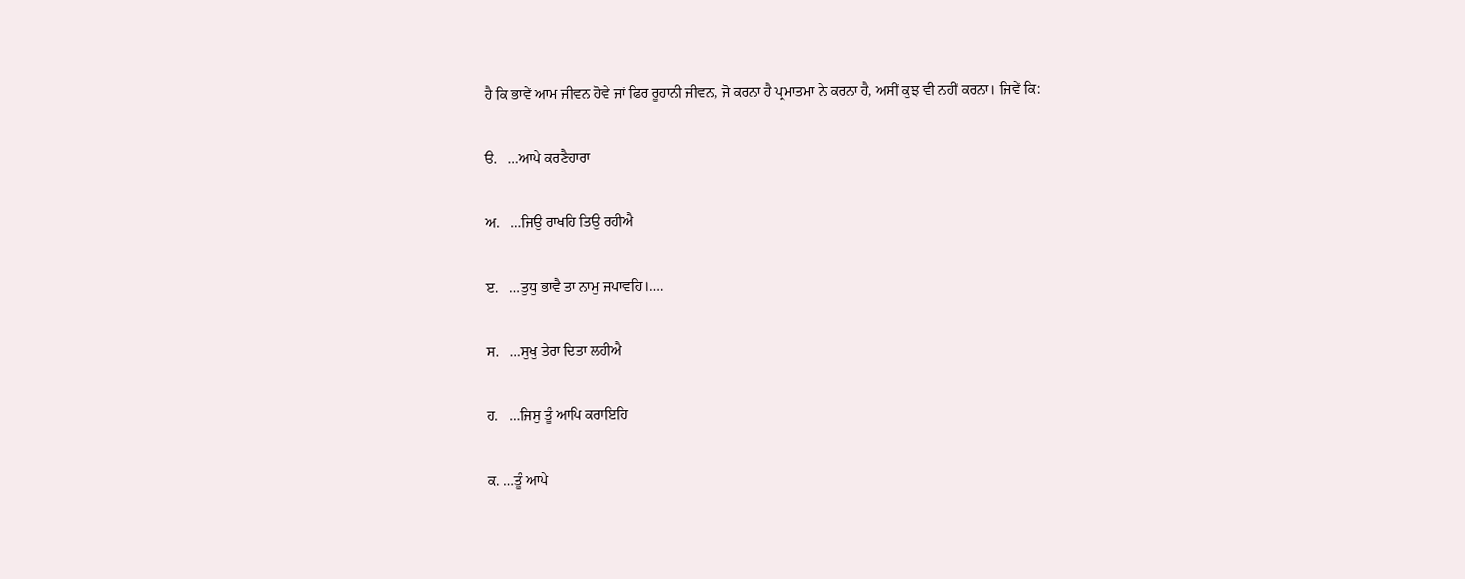ਹੈ ਕਿ ਭਾਵੇਂ ਆਮ ਜੀਵਨ ਹੋਵੇ ਜਾਂ ਫਿਰ ਰੂਹਾਨੀ ਜੀਵਨ, ਜੋ ਕਰਨਾ ਹੈ ਪ੍ਰਮਾਤਮਾ ਨੇ ਕਰਨਾ ਹੈ, ਅਸੀਂ ਕੁਝ ਵੀ ਨਹੀਂ ਕਰਨਾ। ਜਿਵੇਂ ਕਿ:

ੳ.   …ਆਪੇ ਕਰਣੈਹਾਰਾ

ਅ.   …ਜਿਉ ਰਾਖਹਿ ਤਿਉ ਰਹੀਐ

ੲ.   …ਤੁਧੁ ਭਾਵੈ ਤਾ ਨਾਮੁ ਜਪਾਵਹਿ।….

ਸ.   …ਸੁਖੁ ਤੇਰਾ ਦਿਤਾ ਲਹੀਐ

ਹ.   …ਜਿਸੁ ਤੂੰ ਆਪਿ ਕਰਾਇਹਿ

ਕ. …ਤੂੰ ਆਪੇ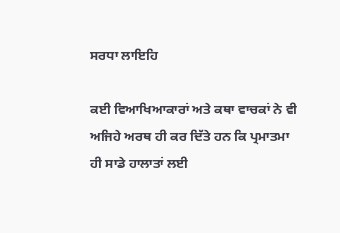ਸਰਧਾ ਲਾਇਹਿ

ਕਈ ਵਿਆਖਿਆਕਾਰਾਂ ਅਤੇ ਕਥਾ ਵਾਚਕਾਂ ਨੇ ਵੀ ਅਜਿਹੇ ਅਰਥ ਹੀ ਕਰ ਦਿੱਤੇ ਹਨ ਕਿ ਪ੍ਰਮਾਤਮਾ ਹੀ ਸਾਡੇ ਹਾਲਾਤਾਂ ਲਈ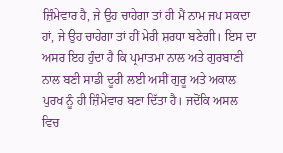ਜ਼ਿੰਮੇਵਾਰ ਹੈ, ਜੇ ਉਹ ਚਾਹੇਗਾ ਤਾਂ ਹੀ ਮੈਂ ਨਾਮ ਜਪ ਸਕਦਾ ਹਾਂ, ਜੇ ਉਹ ਚਾਹੇਗਾ ਤਾਂ ਹੀਂ ਮੇਰੀ ਸ਼ਰਧਾ ਬਣੇਗੀ। ਇਸ ਦਾ ਅਸਰ ਇਹ ਹੁੰਦਾ ਹੈ ਕਿ ਪ੍ਰਮਾਤਮਾ ਨਾਲ ਅਤੇ ਗੁਰਬਾਣੀ ਨਾਲ ਬਣੀ ਸਾਡੀ ਦੂਰੀ ਲਈ ਅਸੀਂ ਗੁਰੂ ਅਤੇ ਅਕਾਲ ਪੁਰਖ ਨੂੰ ਹੀ ਜ਼ਿੰਮੇਵਾਰ ਬਣਾ ਦਿੱਤਾ ਹੈ। ਜਦੋਂਕਿ ਅਸਲ ਵਿਚ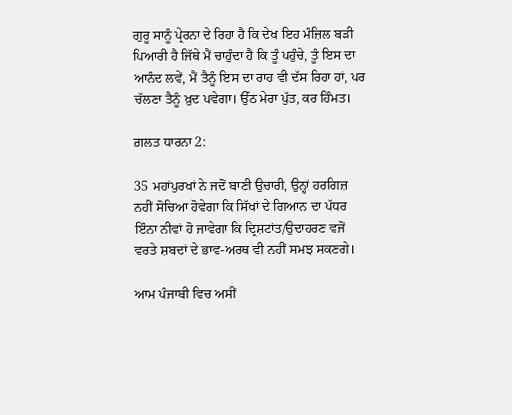ਗੁਰੂ ਸਾਨੂੰ ਪ੍ਰੇਰਨਾ ਦੇ ਰਿਹਾ ਹੈ ਕਿ ਦੇਖ ਇਹ ਮੰਜ਼ਿਲ ਬੜੀ ਪਿਆਰੀ ਹੈ ਜਿੱਥੇ ਮੈਂ ਚਾਹੁੰਦਾ ਹੈ ਕਿ ਤੂੰ ਪਹੁੰਚੇ, ਤੂੰ ਇਸ ਦਾ ਆਨੰਦ ਲਵੇਂ, ਮੈਂ ਤੈਨੂੰ ਇਸ ਦਾ ਰਾਹ ਵੀ ਦੱਸ ਰਿਹਾ ਹਾਂ, ਪਰ ਚੱਲਣਾ ਤੈਨੂੰ ਖ਼ੁਦ ਪਵੇਗਾ। ਉੱਠ ਮੇਰਾ ਪੁੱਤ, ਕਰ ਹਿੰਮਤ।

ਗ਼ਲਤ ਧਾਰਨਾ 2:

35 ਮਹਾਂਪੁਰਖਾਂ ਨੇ ਜਦੋਂ ਬਾਣੀ ਉਚਾਰੀ, ਉਨ੍ਹਾਂ ਹਰਗਿਜ਼ ਨਹੀਂ ਸੋਚਿਆ ਹੋਵੇਗਾ ਕਿ ਸਿੱਖਾਂ ਦੇ ਗਿਆਨ ਦਾ ਪੱਧਰ ਇੰਨਾ ਨੀਵਾਂ ਹੋ ਜਾਵੇਗਾ ਕਿ ਦ੍ਰਿਸ਼ਟਾਂਤ/ਉਦਾਹਰਣ ਵਜੋਂ ਵਰਤੇ ਸ਼ਬਦਾਂ ਦੇ ਭਾਵ-ਅਰਥ ਵੀ ਨਹੀਂ ਸਮਝ ਸਕਣਗੇ।

ਆਮ ਪੰਜਾਬੀ ਵਿਚ ਅਸੀਂ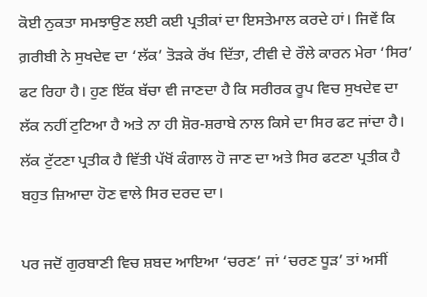ਕੋਈ ਨੁਕਤਾ ਸਮਝਾਉਣ ਲਈ ਕਈ ਪ੍ਰਤੀਕਾਂ ਦਾ ਇਸਤੇਮਾਲ ਕਰਦੇ ਹਾਂ। ਜਿਵੇਂ ਕਿ ਗ਼ਰੀਬੀ ਨੇ ਸੁਖਦੇਵ ਦਾ ‘ਲੱਕ’ ਤੋੜਕੇ ਰੱਖ ਦਿੱਤਾ, ਟੀਵੀ ਦੇ ਰੌਲੇ ਕਾਰਨ ਮੇਰਾ ‘ਸਿਰ’ ਫਟ ਰਿਹਾ ਹੈ। ਹੁਣ ਇੱਕ ਬੱਚਾ ਵੀ ਜਾਣਦਾ ਹੈ ਕਿ ਸਰੀਰਕ ਰੂਪ ਵਿਚ ਸੁਖਦੇਵ ਦਾ ਲੱਕ ਨਹੀਂ ਟੁਟਿਆ ਹੈ ਅਤੇ ਨਾ ਹੀ ਸ਼ੋਰ-ਸ਼ਰਾਬੇ ਨਾਲ ਕਿਸੇ ਦਾ ਸਿਰ ਫਟ ਜਾਂਦਾ ਹੈ। ਲੱਕ ਟੁੱਟਣਾ ਪ੍ਰਤੀਕ ਹੈ ਵਿੱਤੀ ਪੱਖੋਂ ਕੰਗਾਲ ਹੋ ਜਾਣ ਦਾ ਅਤੇ ਸਿਰ ਫਟਣਾ ਪ੍ਰਤੀਕ ਹੈ ਬਹੁਤ ਜ਼ਿਆਦਾ ਹੋਣ ਵਾਲੇ ਸਿਰ ਦਰਦ ਦਾ।

ਪਰ ਜਦੋਂ ਗੁਰਬਾਣੀ ਵਿਚ ਸ਼ਬਦ ਆਇਆ ‘ਚਰਣ’ ਜਾਂ ‘ਚਰਣ ਧੂੜ’ ਤਾਂ ਅਸੀਂ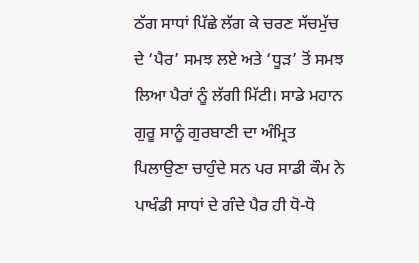ਠੱਗ ਸਾਧਾਂ ਪਿੱਛੇ ਲੱਗ ਕੇ ਚਰਣ ਸੱਚਮੁੱਚ ਦੇ ‘ਪੈਰ’ ਸਮਝ ਲਏ ਅਤੇ ‘ਧੂੜ’ ਤੋਂ ਸਮਝ ਲਿਆ ਪੈਰਾਂ ਨੂੰ ਲੱਗੀ ਮਿੱਟੀ। ਸਾਡੇ ਮਹਾਨ ਗੁਰੂ ਸਾਨੂੰ ਗੁਰਬਾਣੀ ਦਾ ਅੰਮ੍ਰਿਤ ਪਿਲਾਉਣਾ ਚਾਹੁੰਦੇ ਸਨ ਪਰ ਸਾਡੀ ਕੌਮ ਨੇ ਪਾਖੰਡੀ ਸਾਧਾਂ ਦੇ ਗੰਦੇ ਪੈਰ ਹੀ ਧੋ-ਧੋ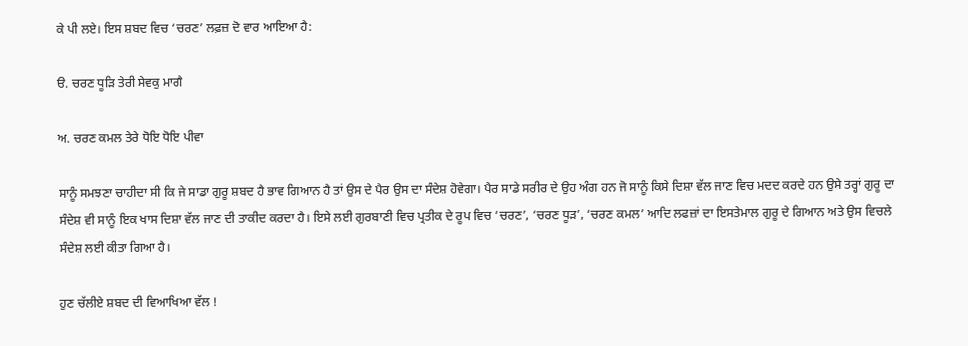ਕੇ ਪੀ ਲਏ। ਇਸ ਸ਼ਬਦ ਵਿਚ ‘ਚਰਣ’ ਲਫ਼ਜ਼ ਦੋ ਵਾਰ ਆਇਆ ਹੈ:

ੳ. ਚਰਣ ਧੂੜਿ ਤੇਰੀ ਸੇਵਕੁ ਮਾਗੈ

ਅ. ਚਰਣ ਕਮਲ ਤੇਰੇ ਧੋਇ ਧੋਇ ਪੀਵਾ

ਸਾਨੂੰ ਸਮਝਣਾ ਚਾਹੀਦਾ ਸੀ ਕਿ ਜੇ ਸਾਡਾ ਗੁਰੂ ਸ਼ਬਦ ਹੈ ਭਾਵ ਗਿਆਨ ਹੈ ਤਾਂ ਉਸ ਦੇ ਪੈਰ ਉਸ ਦਾ ਸੰਦੇਸ਼ ਹੋਵੇਗਾ। ਪੈਰ ਸਾਡੇ ਸਰੀਰ ਦੇ ਉਹ ਅੰਗ ਹਨ ਜੋ ਸਾਨੂੰ ਕਿਸੇ ਦਿਸ਼ਾ ਵੱਲ ਜਾਣ ਵਿਚ ਮਦਦ ਕਰਦੇ ਹਨ ਉਸੇ ਤਰ੍ਹਾਂ ਗੁਰੂ ਦਾ ਸੰਦੇਸ਼ ਵੀ ਸਾਨੂੰ ਇਕ ਖਾਸ ਦਿਸ਼ਾ ਵੱਲ ਜਾਣ ਦੀ ਤਾਕੀਦ ਕਰਦਾ ਹੈ। ਇਸੇ ਲਈ ਗੁਰਬਾਣੀ ਵਿਚ ਪ੍ਰਤੀਕ ਦੇ ਰੂਪ ਵਿਚ ‘ਚਰਣ’, ‘ਚਰਣ ਧੂੜ’, ‘ਚਰਣ ਕਮਲ’ ਆਦਿ ਲਫਜ਼ਾਂ ਦਾ ਇਸਤੇਮਾਲ ਗੁਰੂ ਦੇ ਗਿਆਨ ਅਤੇ ਉਸ ਵਿਚਲੇ ਸੰਦੇਸ਼ ਲਈ ਕੀਤਾ ਗਿਆ ਹੈ।

ਹੁਣ ਚੱਲੀਏ ਸ਼ਬਦ ਦੀ ਵਿਆਖਿਆ ਵੱਲ !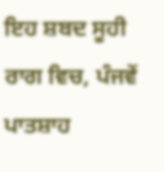ਇਹ ਸ਼ਬਦ ਸੂਹੀ ਰਾਗ ਵਿਚ, ਪੰਜਵੇਂ ਪਾਤਸ਼ਾਹ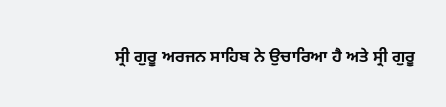ਸ੍ਰੀ ਗੁਰੂ ਅਰਜਨ ਸਾਹਿਬ ਨੇ ਉਚਾਰਿਆ ਹੈ ਅਤੇ ਸ੍ਰੀ ਗੁਰੂ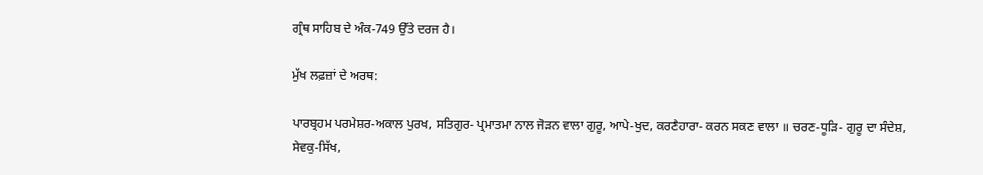ਗ੍ਰੰਥ ਸਾਹਿਬ ਦੇ ਅੰਕ-749 ਉੱਤੇ ਦਰਜ ਹੈ।

ਮੁੱਖ ਲਫ਼ਜ਼ਾਂ ਦੇ ਅਰਥ:

ਪਾਰਬ੍ਰਹਮ ਪਰਮੇਸ਼ਰ-ਅਕਾਲ ਪੁਰਖ, ਸਤਿਗੁਰ- ਪ੍ਰਮਾਤਮਾ ਨਾਲ ਜੋੜਨ ਵਾਲਾ ਗੁਰੂ, ਆਪੇ-ਖੁਦ, ਕਰਣੈਹਾਰਾ- ਕਰਨ ਸਕਣ ਵਾਲਾ ॥ ਚਰਣ-ਧੂੜਿ- ਗੁਰੂ ਦਾ ਸੰਦੇਸ਼,  ਸੇਵਕੁ-ਸਿੱਖ,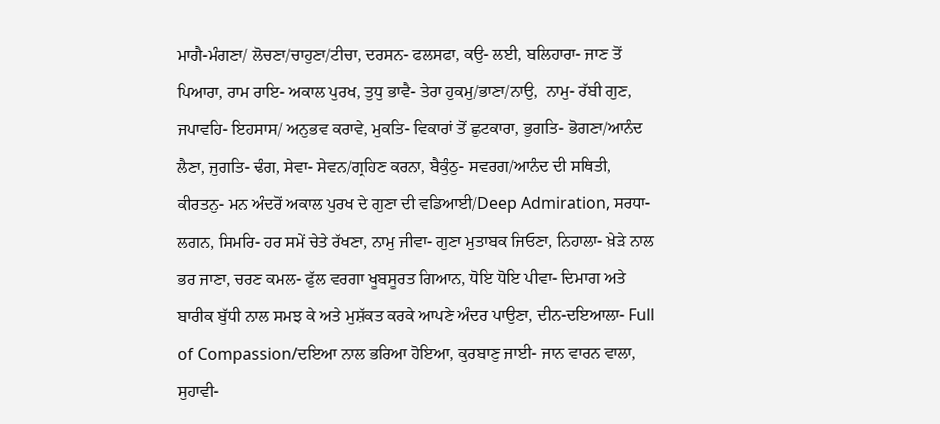ਮਾਗੈ-ਮੰਗਣਾ/ ਲੋਚਣਾ/ਚਾਹੁਣਾ/ਟੀਚਾ, ਦਰਸਨ- ਫਲਸਫਾ, ਕਉ- ਲਈ, ਬਲਿਹਾਰਾ- ਜਾਣ ਤੋਂ ਪਿਆਰਾ, ਰਾਮ ਰਾਇ- ਅਕਾਲ ਪੁਰਖ, ਤੁਧੁ ਭਾਵੈ- ਤੇਰਾ ਹੁਕਮੁ/ਭਾਣਾ/ਨਾਉ,  ਨਾਮੁ- ਰੱਬੀ ਗੁਣ, ਜਪਾਵਹਿ- ਇਹਸਾਸ/ ਅਨੁਭਵ ਕਰਾਵੇ, ਮੁਕਤਿ- ਵਿਕਾਰਾਂ ਤੋਂ ਛੁਟਕਾਰਾ, ਭੁਗਤਿ- ਭੋਗਣਾ/ਆਨੰਦ ਲੈਣਾ, ਜੁਗਤਿ- ਢੰਗ, ਸੇਵਾ- ਸੇਵਨ/ਗ੍ਰਹਿਣ ਕਰਨਾ, ਬੈਕੁੰਠੁ- ਸਵਰਗ/ਆਨੰਦ ਦੀ ਸਥਿਤੀ, ਕੀਰਤਨੁ- ਮਨ ਅੰਦਰੋਂ ਅਕਾਲ ਪੁਰਖ ਦੇ ਗੁਣਾ ਦੀ ਵਡਿਆਈ/Deep Admiration, ਸਰਧਾ- ਲਗਨ, ਸਿਮਰਿ- ਹਰ ਸਮੇਂ ਚੇਤੇ ਰੱਖਣਾ, ਨਾਮੁ ਜੀਵਾ- ਗੁਣਾ ਮੁਤਾਬਕ ਜਿਓਣਾ, ਨਿਹਾਲਾ- ਖ਼ੇੜੇ ਨਾਲ ਭਰ ਜਾਣਾ, ਚਰਣ ਕਮਲ- ਫੁੱਲ ਵਰਗਾ ਖੂਬਸੂਰਤ ਗਿਆਨ, ਧੋਇ ਧੋਇ ਪੀਵਾ- ਦਿਮਾਗ ਅਤੇ ਬਾਰੀਕ ਬੁੱਧੀ ਨਾਲ ਸਮਝ ਕੇ ਅਤੇ ਮੁਸ਼ੱਕਤ ਕਰਕੇ ਆਪਣੇ ਅੰਦਰ ਪਾਉਣਾ, ਦੀਨ-ਦਇਆਲਾ- Full of Compassion/ਦਇਆ ਨਾਲ ਭਰਿਆ ਹੋਇਆ, ਕੁਰਬਾਣੁ ਜਾਈ- ਜਾਨ ਵਾਰਨ ਵਾਲਾ, ਸੁਹਾਵੀ-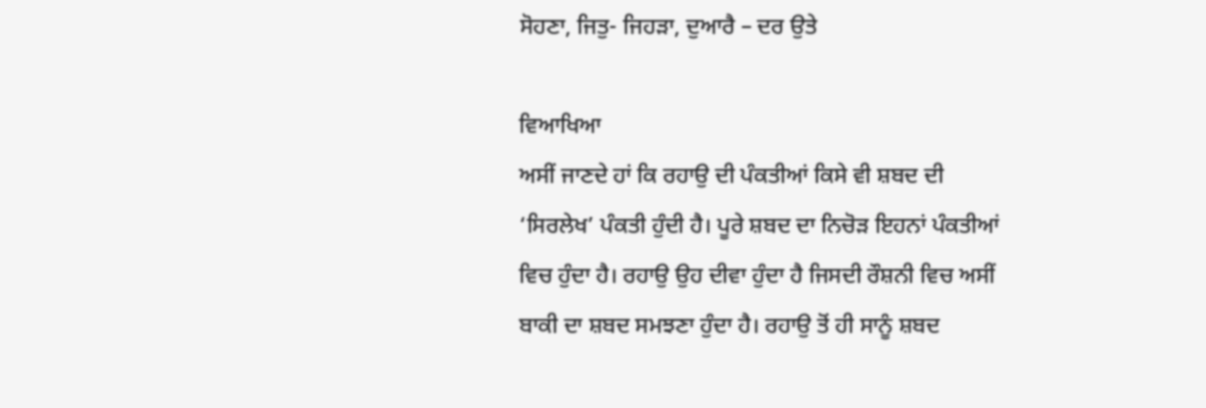ਸੋਹਣਾ, ਜਿਤੁ- ਜਿਹੜਾ, ਦੁਆਰੈ – ਦਰ ਉਤੇ

ਵਿਆਖਿਆ
ਅਸੀਂ ਜਾਣਦੇ ਹਾਂ ਕਿ ਰਹਾਉ ਦੀ ਪੰਕਤੀਆਂ ਕਿਸੇ ਵੀ ਸ਼ਬਦ ਦੀ ‘ਸਿਰਲੇਖ’ ਪੰਕਤੀ ਹੁੰਦੀ ਹੈ। ਪੂਰੇ ਸ਼ਬਦ ਦਾ ਨਿਚੋੜ ਇਹਨਾਂ ਪੰਕਤੀਆਂ ਵਿਚ ਹੁੰਦਾ ਹੈ। ਰਹਾਉ ਉਹ ਦੀਵਾ ਹੁੰਦਾ ਹੈ ਜਿਸਦੀ ਰੌਸ਼ਨੀ ਵਿਚ ਅਸੀਂ ਬਾਕੀ ਦਾ ਸ਼ਬਦ ਸਮਝਣਾ ਹੁੰਦਾ ਹੈ। ਰਹਾਉ ਤੋਂ ਹੀ ਸਾਨੂੰ ਸ਼ਬਦ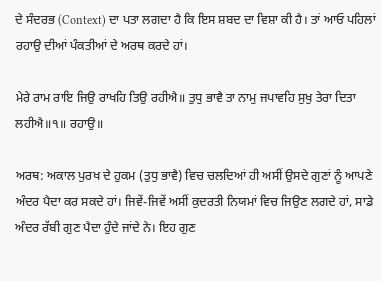ਦੇ ਸੰਦਰਭ (Context) ਦਾ ਪਤਾ ਲਗਦਾ ਹੈ ਕਿ ਇਸ ਸ਼ਬਦ ਦਾ ਵਿਸ਼ਾ ਕੀ ਹੈ। ਤਾਂ ਆਓ ਪਹਿਲਾਂ ਰਹਾਉ ਦੀਆਂ ਪੰਕਤੀਆਂ ਦੇ ਅਰਥ ਕਰਦੇ ਹਾਂ।

ਮੇਰੇ ਰਾਮ ਰਾਇ ਜਿਉ ਰਾਖਹਿ ਤਿਉ ਰਹੀਐ॥ ਤੁਧੁ ਭਾਵੈ ਤਾ ਨਾਮੁ ਜਪਾਵਹਿ ਸੁਖੁ ਤੇਰਾ ਦਿਤਾ ਲਹੀਐ॥੧॥ ਰਹਾਉ॥

ਅਰਥ: ਅਕਾਲ ਪੁਰਖ ਦੇ ਹੁਕਮ (ਤੁਧੁ ਭਾਵੈ) ਵਿਚ ਚਲਦਿਆਂ ਹੀ ਅਸੀਂ ਉਸਦੇ ਗੁਣਾਂ ਨੂੰ ਆਪਣੇ ਅੰਦਰ ਪੈਦਾ ਕਰ ਸਕਦੇ ਹਾਂ। ਜਿਵੇਂ-ਜਿਵੇਂ ਅਸੀਂ ਕੁਦਰਤੀ ਨਿਯਮਾਂ ਵਿਚ ਜਿਉਣ ਲਗਦੇ ਹਾਂ, ਸਾਡੇ ਅੰਦਰ ਰੱਬੀ ਗੁਣ ਪੈਦਾ ਹੁੰਦੇ ਜਾਂਦੇ ਨੇ। ਇਹ ਗੁਣ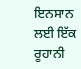ਇਨਸਾਨ ਲਈ ਇੱਕ ਰੂਹਾਨੀ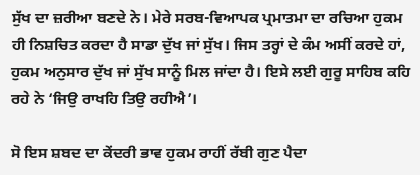ਸੁੱਖ ਦਾ ਜ਼ਰੀਆ ਬਣਦੇ ਨੇ। ਮੇਰੇ ਸਰਬ-ਵਿਆਪਕ ਪ੍ਰਮਾਤਮਾ ਦਾ ਰਚਿਆ ਹੁਕਮ ਹੀ ਨਿਸ਼ਚਿਤ ਕਰਦਾ ਹੈ ਸਾਡਾ ਦੁੱਖ ਜਾਂ ਸੁੱਖ। ਜਿਸ ਤਰ੍ਹਾਂ ਦੇ ਕੰਮ ਅਸੀਂ ਕਰਦੇ ਹਾਂ, ਹੁਕਮ ਅਨੁਸਾਰ ਦੁੱਖ ਜਾਂ ਸੁੱਖ ਸਾਨੂੰ ਮਿਲ ਜਾਂਦਾ ਹੈ। ਇਸੇ ਲਈ ਗੁਰੂ ਸਾਹਿਬ ਕਹਿ ਰਹੇ ਨੇ ‘ਜਿਉ ਰਾਖਹਿ ਤਿਉ ਰਹੀਐ’।

ਸੋ ਇਸ ਸ਼ਬਦ ਦਾ ਕੇਂਦਰੀ ਭਾਵ ਹੁਕਮ ਰਾਹੀਂ ਰੱਬੀ ਗੁਣ ਪੈਦਾ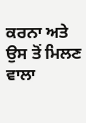ਕਰਨਾ ਅਤੇ ਉਸ ਤੋਂ ਮਿਲਣ ਵਾਲਾ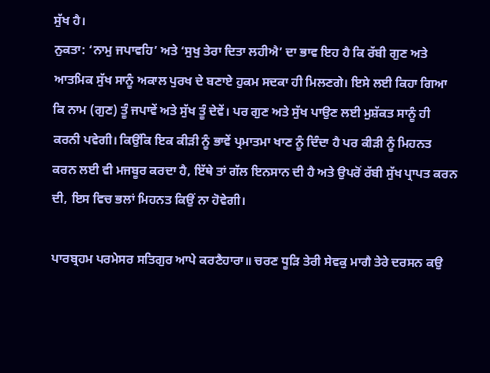ਸੁੱਖ ਹੈ।
ਨੁਕਤਾ: ‘ਨਾਮੁ ਜਪਾਵਹਿ’ ਅਤੇ ‘ਸੁਖੁ ਤੇਰਾ ਦਿਤਾ ਲਹੀਐ’ ਦਾ ਭਾਵ ਇਹ ਹੈ ਕਿ ਰੱਬੀ ਗੁਣ ਅਤੇ ਆਤਮਿਕ ਸੁੱਖ ਸਾਨੂੰ ਅਕਾਲ ਪੁਰਖ ਦੇ ਬਣਾਏ ਹੁਕਮ ਸਦਕਾ ਹੀ ਮਿਲਣਗੇ। ਇਸੇ ਲਈ ਕਿਹਾ ਗਿਆ ਕਿ ਨਾਮ (ਗੁਣ) ਤੂੰ ਜਪਾਵੇਂ ਅਤੇ ਸੁੱਖ ਤੂੰ ਦੇਵੇਂ। ਪਰ ਗੁਣ ਅਤੇ ਸੁੱਖ ਪਾਉਣ ਲਈ ਮੁਸ਼ੱਕਤ ਸਾਨੂੰ ਹੀ ਕਰਨੀ ਪਵੇਗੀ। ਕਿਉਂਕਿ ਇਕ ਕੀੜੀ ਨੂੰ ਭਾਵੇਂ ਪ੍ਰਮਾਤਮਾ ਖਾਣ ਨੂੰ ਦਿੰਦਾ ਹੈ ਪਰ ਕੀੜੀ ਨੂੰ ਮਿਹਨਤ ਕਰਨ ਲਈ ਵੀ ਮਜਬੂਰ ਕਰਦਾ ਹੈ, ਇੱਥੇ ਤਾਂ ਗੱਲ ਇਨਸਾਨ ਦੀ ਹੈ ਅਤੇ ਉਪਰੋਂ ਰੱਬੀ ਸੁੱਖ ਪ੍ਰਾਪਤ ਕਰਨ ਦੀ, ਇਸ ਵਿਚ ਭਲਾਂ ਮਿਹਨਤ ਕਿਉਂ ਨਾ ਹੋਵੇਗੀ।

ਪਾਰਬ੍ਰਹਮ ਪਰਮੇਸਰ ਸਤਿਗੁਰ ਆਪੇ ਕਰਣੈਹਾਰਾ॥ ਚਰਣ ਧੂੜਿ ਤੇਰੀ ਸੇਵਕੁ ਮਾਗੈ ਤੇਰੇ ਦਰਸਨ ਕਉ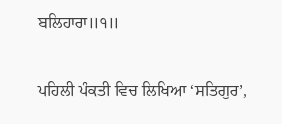ਬਲਿਹਾਰਾ॥੧॥

ਪਹਿਲੀ ਪੰਕਤੀ ਵਿਚ ਲਿਖਿਆ ‘ਸਤਿਗੁਰ’,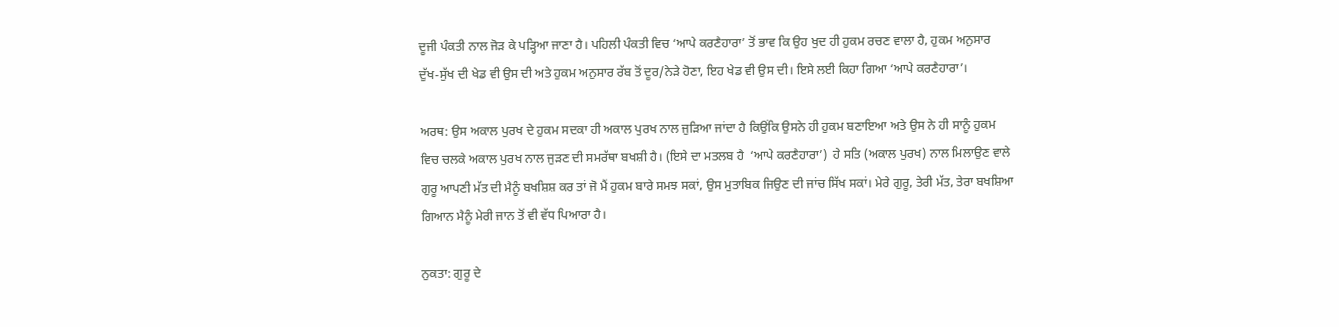ਦੂਜੀ ਪੰਕਤੀ ਨਾਲ ਜੋੜ ਕੇ ਪੜ੍ਹਿਆ ਜਾਣਾ ਹੈ। ਪਹਿਲੀ ਪੰਕਤੀ ਵਿਚ ‘ਆਪੇ ਕਰਣੈਹਾਰਾ’ ਤੋਂ ਭਾਵ ਕਿ ਉਹ ਖੁਦ ਹੀ ਹੁਕਮ ਰਚਣ ਵਾਲਾ ਹੈ, ਹੁਕਮ ਅਨੁਸਾਰ ਦੁੱਖ-ਸੁੱਖ ਦੀ ਖੇਡ ਵੀ ਉਸ ਦੀ ਅਤੇ ਹੁਕਮ ਅਨੁਸਾਰ ਰੱਬ ਤੋਂ ਦੂਰ/ਨੇੜੇ ਹੋਣਾ, ਇਹ ਖੇਡ ਵੀ ਉਸ ਦੀ। ਇਸੇ ਲਈ ਕਿਹਾ ਗਿਆ ‘ਆਪੇ ਕਰਣੈਹਾਰਾ’।

ਅਰਥ: ਉਸ ਅਕਾਲ ਪੁਰਖ ਦੇ ਹੁਕਮ ਸਦਕਾ ਹੀ ਅਕਾਲ ਪੁਰਖ ਨਾਲ ਜੁੜਿਆ ਜਾਂਦਾ ਹੈ ਕਿਉਂਕਿ ਉਸਨੇ ਹੀ ਹੁਕਮ ਬਣਾਇਆ ਅਤੇ ਉਸ ਨੇ ਹੀ ਸਾਨੂੰ ਹੁਕਮ ਵਿਚ ਚਲਕੇ ਅਕਾਲ ਪੁਰਖ ਨਾਲ ਜੁੜਣ ਦੀ ਸਮਰੱਥਾ ਬਖਸ਼ੀ ਹੈ। (ਇਸੇ ਦਾ ਮਤਲਬ ਹੈ  ‘ਆਪੇ ਕਰਣੈਹਾਰਾ’)  ਹੇ ਸਤਿ (ਅਕਾਲ ਪੁਰਖ) ਨਾਲ ਮਿਲਾਉਣ ਵਾਲੇ ਗੁਰੂ ਆਪਣੀ ਮੱਤ ਦੀ ਮੈਨੂੰ ਬਖਸ਼ਿਸ਼ ਕਰ ਤਾਂ ਜੋ ਮੈਂ ਹੁਕਮ ਬਾਰੇ ਸਮਝ ਸਕਾਂ, ਉਸ ਮੁਤਾਬਿਕ ਜਿਉਣ ਦੀ ਜਾਂਚ ਸਿੱਖ ਸਕਾਂ। ਮੇਰੇ ਗੁਰੂ, ਤੇਰੀ ਮੱਤ, ਤੇਰਾ ਬਖਸ਼ਿਆ ਗਿਆਨ ਮੈਨੂੰ ਮੇਰੀ ਜਾਨ ਤੋਂ ਵੀ ਵੱਧ ਪਿਆਰਾ ਹੈ।

ਨੁਕਤਾ: ਗੁਰੂ ਦੇ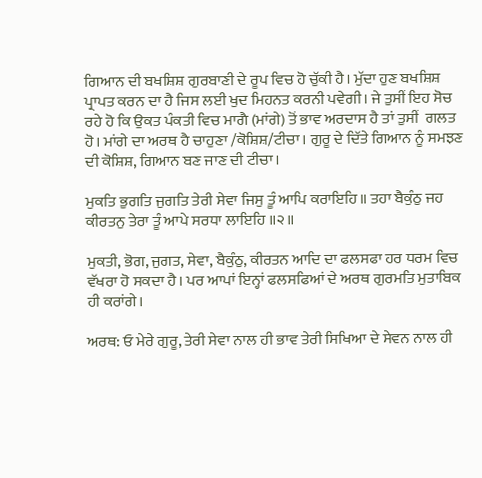ਗਿਆਨ ਦੀ ਬਖਸ਼ਿਸ਼ ਗੁਰਬਾਣੀ ਦੇ ਰੂਪ ਵਿਚ ਹੋ ਚੁੱਕੀ ਹੈ। ਮੁੱਦਾ ਹੁਣ ਬਖਸ਼ਿਸ਼ ਪ੍ਰਾਪਤ ਕਰਨ ਦਾ ਹੈ ਜਿਸ ਲਈ ਖੁਦ ਮਿਹਨਤ ਕਰਨੀ ਪਵੇਗੀ। ਜੇ ਤੁਸੀਂ ਇਹ ਸੋਚ ਰਹੇ ਹੋ ਕਿ ਉਕਤ ਪੰਕਤੀ ਵਿਚ ਮਾਗੈ (ਮਾਂਗੇ) ਤੋਂ ਭਾਵ ਅਰਦਾਸ ਹੈ ਤਾਂ ਤੁਸੀਂ  ਗਲਤ ਹੋ। ਮਾਂਗੇ ਦਾ ਅਰਥ ਹੈ ਚਾਹੁਣਾ /ਕੋਸ਼ਿਸ਼/ਟੀਚਾ। ਗੁਰੂ ਦੇ ਦਿੱਤੇ ਗਿਆਨ ਨੂੰ ਸਮਝਣ ਦੀ ਕੋਸ਼ਿਸ਼, ਗਿਆਨ ਬਣ ਜਾਣ ਦੀ ਟੀਚਾ।

ਮੁਕਤਿ ਭੁਗਤਿ ਜੁਗਤਿ ਤੇਰੀ ਸੇਵਾ ਜਿਸੁ ਤੂੰ ਆਪਿ ਕਰਾਇਹਿ॥ ਤਹਾ ਬੈਕੁੰਠੁ ਜਹ ਕੀਰਤਨੁ ਤੇਰਾ ਤੂੰ ਆਪੇ ਸਰਧਾ ਲਾਇਹਿ ॥੨॥

ਮੁਕਤੀ, ਭੋਗ, ਜੁਗਤ, ਸੇਵਾ, ਬੈਕੁੰਠੁ, ਕੀਰਤਨ ਆਦਿ ਦਾ ਫਲਸਫਾ ਹਰ ਧਰਮ ਵਿਚ ਵੱਖਰਾ ਹੋ ਸਕਦਾ ਹੈ। ਪਰ ਆਪਾਂ ਇਨ੍ਹਾਂ ਫਲਸਫਿਆਂ ਦੇ ਅਰਥ ਗੁਰਮਤਿ ਮੁਤਾਬਿਕ ਹੀ ਕਰਾਂਗੇ।

ਅਰਥ: ਓ ਮੇਰੇ ਗੁਰੂ, ਤੇਰੀ ਸੇਵਾ ਨਾਲ ਹੀ ਭਾਵ ਤੇਰੀ ਸਿਖਿਆ ਦੇ ਸੇਵਨ ਨਾਲ ਹੀ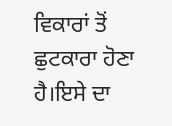ਵਿਕਾਰਾਂ ਤੋਂ ਛੁਟਕਾਰਾ ਹੋਣਾ ਹੈ।ਇਸੇ ਦਾ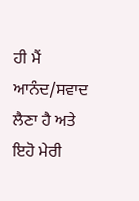ਹੀ ਮੈਂ ਆਨੰਦ/ਸਵਾਦ ਲੈਣਾ ਹੈ ਅਤੇ ਇਹੋ ਮੇਰੀ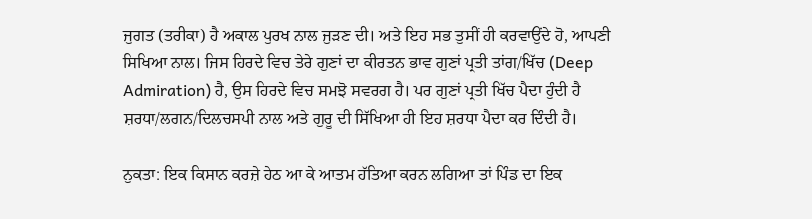ਜੁਗਤ (ਤਰੀਕਾ) ਹੈ ਅਕਾਲ ਪੁਰਖ ਨਾਲ ਜੁੜਣ ਦੀ। ਅਤੇ ਇਹ ਸਭ ਤੁਸੀਂ ਹੀ ਕਰਵਾਉਂਦੇ ਹੋ, ਆਪਣੀ ਸਿਖਿਆ ਨਾਲ। ਜਿਸ ਹਿਰਦੇ ਵਿਚ ਤੇਰੇ ਗੁਣਾਂ ਦਾ ਕੀਰਤਨ ਭਾਵ ਗੁਣਾਂ ਪ੍ਰਤੀ ਤਾਂਗ/ਖਿੱਚ (Deep Admiration) ਹੈ, ਉਸ ਹਿਰਦੇ ਵਿਚ ਸਮਝੋ ਸਵਰਗ ਹੈ। ਪਰ ਗੁਣਾਂ ਪ੍ਰਤੀ ਖਿੱਚ ਪੈਦਾ ਹੁੰਦੀ ਹੈ ਸ਼ਰਧਾ/ਲਗਨ/ਦਿਲਚਸਪੀ ਨਾਲ ਅਤੇ ਗੁਰੂ ਦੀ ਸਿੱਖਿਆ ਹੀ ਇਹ ਸ਼ਰਧਾ ਪੈਦਾ ਕਰ ਦਿੰਦੀ ਹੈ।

ਨੁਕਤਾ: ਇਕ ਕਿਸਾਨ ਕਰਜ਼ੇ ਹੇਠ ਆ ਕੇ ਆਤਮ ਹੱਤਿਆ ਕਰਨ ਲਗਿਆ ਤਾਂ ਪਿੰਡ ਦਾ ਇਕ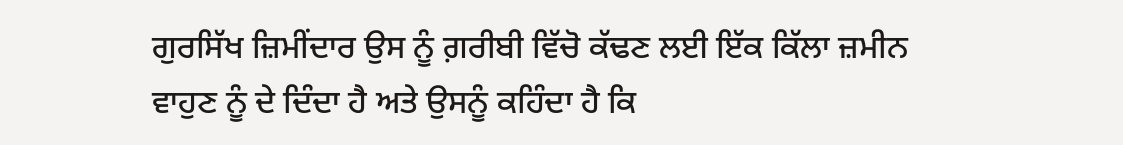ਗੁਰਸਿੱਖ ਜ਼ਿਮੀਂਦਾਰ ਉਸ ਨੂੰ ਗ਼ਰੀਬੀ ਵਿੱਚੋ ਕੱਢਣ ਲਈ ਇੱਕ ਕਿੱਲਾ ਜ਼ਮੀਨ ਵਾਹੁਣ ਨੂੰ ਦੇ ਦਿੰਦਾ ਹੈ ਅਤੇ ਉਸਨੂੰ ਕਹਿੰਦਾ ਹੈ ਕਿ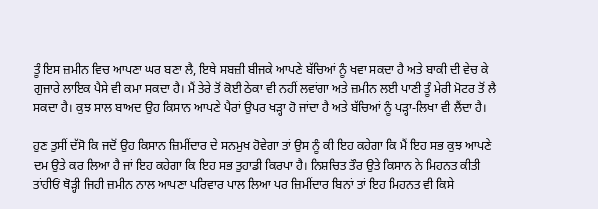ਤੂੰ ਇਸ ਜ਼ਮੀਨ ਵਿਚ ਆਪਣਾ ਘਰ ਬਣਾ ਲੈ, ਇਥੇ ਸਬਜ਼ੀ ਬੀਜਕੇ ਆਪਣੇ ਬੱਚਿਆਂ ਨੂੰ ਖਵਾ ਸਕਦਾ ਹੈ ਅਤੇ ਬਾਕੀ ਦੀ ਵੇਚ ਕੇ ਗੁਜਾਰੇ ਲਾਇਕ ਪੈਸੇ ਵੀ ਕਮਾ ਸਕਦਾ ਹੈ। ਮੈਂ ਤੇਰੇ ਤੋਂ ਕੋਈ ਠੇਕਾ ਵੀ ਨਹੀਂ ਲਵਾਂਗਾ ਅਤੇ ਜ਼ਮੀਨ ਲਈ ਪਾਣੀ ਤੂੰ ਮੇਰੀ ਮੋਟਰ ਤੋਂ ਲੈ ਸਕਦਾ ਹੈ। ਕੁਝ ਸਾਲ ਬਾਅਦ ਉਹ ਕਿਸਾਨ ਆਪਣੇ ਪੈਰਾਂ ਉਪਰ ਖੜ੍ਹਾ ਹੋ ਜਾਂਦਾ ਹੈ ਅਤੇ ਬੱਚਿਆਂ ਨੂੰ ਪੜ੍ਹਾ-ਲਿਖਾ ਵੀ ਲੈਂਦਾ ਹੈ।

ਹੁਣ ਤੁਸੀਂ ਦੱਸੋ ਕਿ ਜਦੋਂ ਉਹ ਕਿਸਾਨ ਜ਼ਿਮੀਂਦਾਰ ਦੇ ਸਨਮੁਖ ਹੋਵੇਗਾ ਤਾਂ ਉਸ ਨੂੰ ਕੀ ਇਹ ਕਹੇਗਾ ਕਿ ਮੈਂ ਇਹ ਸਭ ਕੁਝ ਆਪਣੇ ਦਮ ਉਤੇ ਕਰ ਲਿਆ ਹੈ ਜਾਂ ਇਹ ਕਹੇਗਾ ਕਿ ਇਹ ਸਭ ਤੁਹਾਡੀ ਕਿਰਪਾ ਹੈ। ਨਿਸ਼ਚਿਤ ਤੌਰ ਉਤੇ ਕਿਸਾਨ ਨੇ ਮਿਹਨਤ ਕੀਤੀ ਤਾਂਹੀਓਂ ਥੋੜ੍ਹੀ ਜਿਹੀ ਜ਼ਮੀਨ ਨਾਲ ਆਪਣਾ ਪਰਿਵਾਰ ਪਾਲ ਲਿਆ ਪਰ ਜ਼ਿਮੀਂਦਾਰ ਬਿਨਾਂ ਤਾਂ ਇਹ ਮਿਹਨਤ ਵੀ ਕਿਸੇ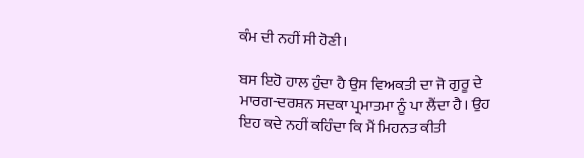ਕੰਮ ਦੀ ਨਹੀਂ ਸੀ ਹੋਣੀ।

ਬਸ ਇਹੋ ਹਾਲ ਹੁੰਦਾ ਹੈ ਉਸ ਵਿਅਕਤੀ ਦਾ ਜੋ ਗੁਰੂ ਦੇ ਮਾਰਗ-ਦਰਸ਼ਨ ਸਦਕਾ ਪ੍ਰਮਾਤਮਾ ਨੂੰ ਪਾ ਲੈਂਦਾ ਹੈ। ਉਹ ਇਹ ਕਦੇ ਨਹੀਂ ਕਹਿੰਦਾ ਕਿ ਮੈਂ ਮਿਹਨਤ ਕੀਤੀ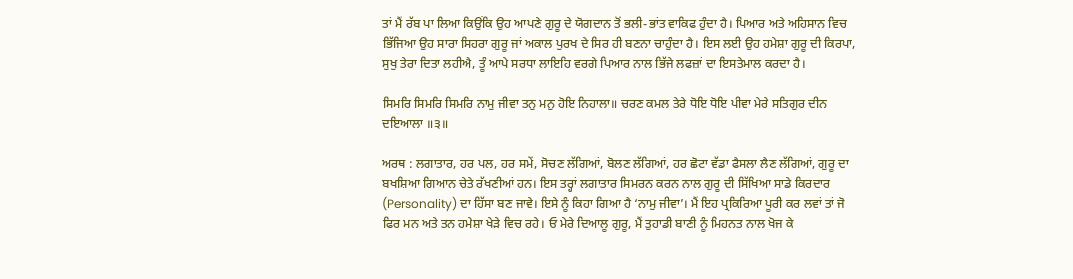ਤਾਂ ਮੈਂ ਰੱਬ ਪਾ ਲਿਆ ਕਿਉਂਕਿ ਉਹ ਆਪਣੇ ਗੁਰੂ ਦੇ ਯੋਗਦਾਨ ਤੋਂ ਭਲੀ-ਭਾਂਤ ਵਾਕਿਫ ਹੁੰਦਾ ਹੈ। ਪਿਆਰ ਅਤੇ ਅਹਿਸਾਨ ਵਿਚ ਭਿੱਜਿਆ ਉਹ ਸਾਰਾ ਸਿਹਰਾ ਗੁਰੂ ਜਾਂ ਅਕਾਲ ਪੁਰਖ ਦੇ ਸਿਰ ਹੀ ਬਣਨਾ ਚਾਹੁੰਦਾ ਹੈ। ਇਸ ਲਈ ਉਹ ਹਮੇਸ਼ਾ ਗੁਰੂ ਦੀ ਕਿਰਪਾ, ਸੁਖੁ ਤੇਰਾ ਦਿਤਾ ਲਹੀਐ, ਤੂੰ ਆਪੇ ਸਰਧਾ ਲਾਇਹਿ ਵਰਗੇ ਪਿਆਰ ਨਾਲ ਭਿੱਜੇ ਲਫਜ਼ਾਂ ਦਾ ਇਸਤੇਮਾਲ ਕਰਦਾ ਹੈ।

ਸਿਮਰਿ ਸਿਮਰਿ ਸਿਮਰਿ ਨਾਮੁ ਜੀਵਾ ਤਨੁ ਮਨੁ ਹੋਇ ਨਿਹਾਲਾ॥ ਚਰਣ ਕਮਲ ਤੇਰੇ ਧੋਇ ਧੋਇ ਪੀਵਾ ਮੇਰੇ ਸਤਿਗੁਰ ਦੀਨ ਦਇਆਲਾ ॥੩॥

ਅਰਥ : ਲਗਾਤਾਰ, ਹਰ ਪਲ, ਹਰ ਸਮੇਂ, ਸੋਚਣ ਲੱਗਿਆਂ, ਬੋਲਣ ਲੱਗਿਆਂ, ਹਰ ਛੋਟਾ ਵੱਡਾ ਫੈਸਲਾ ਲੈਣ ਲੱਗਿਆਂ, ਗੁਰੂ ਦਾ ਬਖਸ਼ਿਆ ਗਿਆਨ ਚੇਤੇ ਰੱਖਣੀਆਂ ਹਨ। ਇਸ ਤਰ੍ਹਾਂ ਲਗਾਤਾਰ ਸਿਮਰਨ ਕਰਨ ਨਾਲ ਗੁਰੂ ਦੀ ਸਿੱਖਿਆ ਸਾਡੇ ਕਿਰਦਾਰ (Personality) ਦਾ ਹਿੱਸਾ ਬਣ ਜਾਵੇ। ਇਸੇ ਨੂੰ ਕਿਹਾ ਗਿਆ ਹੈ ‘ਨਾਮੁ ਜੀਵਾ’। ਮੈਂ ਇਹ ਪ੍ਰਕਿਰਿਆ ਪੂਰੀ ਕਰ ਲਵਾਂ ਤਾਂ ਜੋ ਫਿਰ ਮਨ ਅਤੇ ਤਨ ਹਮੇਸ਼ਾ ਖੇੜੇ ਵਿਚ ਰਹੇ। ਓ ਮੇਰੇ ਦਿਆਲੂ ਗੁਰੂ, ਮੈਂ ਤੁਹਾਡੀ ਬਾਣੀ ਨੂੰ ਮਿਹਨਤ ਨਾਲ ਖੋਜ ਕੇ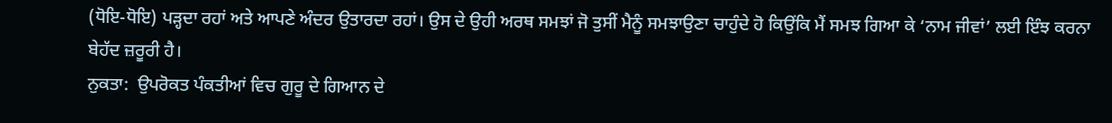(ਧੋਇ-ਧੋਇ) ਪੜ੍ਹਦਾ ਰਹਾਂ ਅਤੇ ਆਪਣੇ ਅੰਦਰ ਉਤਾਰਦਾ ਰਹਾਂ। ਉਸ ਦੇ ਉਹੀ ਅਰਥ ਸਮਝਾਂ ਜੋ ਤੁਸੀਂ ਮੈਨੂੰ ਸਮਝਾਉਣਾ ਚਾਹੁੰਦੇ ਹੋ ਕਿਉਂਕਿ ਮੈਂ ਸਮਝ ਗਿਆ ਕੇ ‘ਨਾਮ ਜੀਵਾਂ’ ਲਈ ਇੰਝ ਕਰਨਾ ਬੇਹੱਦ ਜ਼ਰੂਰੀ ਹੈ।
ਨੁਕਤਾ:  ਉਪਰੋਕਤ ਪੰਕਤੀਆਂ ਵਿਚ ਗੁਰੂ ਦੇ ਗਿਆਨ ਦੇ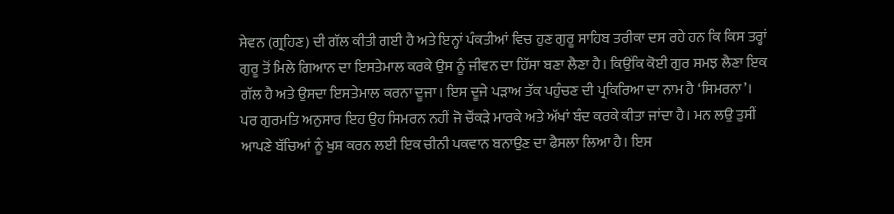ਸੇਵਨ (ਗ੍ਰਹਿਣ) ਦੀ ਗੱਲ ਕੀਤੀ ਗਈ ਹੈ ਅਤੇ ਇਨ੍ਹਾਂ ਪੰਕਤੀਆਂ ਵਿਚ ਹੁਣ ਗੁਰੂ ਸਾਹਿਬ ਤਰੀਕਾ ਦਸ ਰਹੇ ਹਨ ਕਿ ਕਿਸ ਤਰ੍ਹਾਂ ਗੁਰੂ ਤੋਂ ਮਿਲੇ ਗਿਆਨ ਦਾ ਇਸਤੇਮਾਲ ਕਰਕੇ ਉਸ ਨੂੰ ਜੀਵਨ ਦਾ ਹਿੱਸਾ ਬਣਾ ਲੈਣਾ ਹੈ। ਕਿਉਂਕਿ ਕੋਈ ਗੁਰ ਸਮਝ ਲੈਣਾ ਇਕ ਗੱਲ ਹੈ ਅਤੇ ਉਸਦਾ ਇਸਤੇਮਾਲ ਕਰਨਾ ਦੂਜਾ। ਇਸ ਦੂਜੇ ਪੜਾਅ ਤੱਕ ਪਹੁੰਚਣ ਦੀ ਪ੍ਰਕਿਰਿਆ ਦਾ ਨਾਮ ਹੈ ‘ਸਿਮਰਨਾ’। ਪਰ ਗੁਰਮਤਿ ਅਨੁਸਾਰ ਇਹ ਉਹ ਸਿਮਰਨ ਨਹੀਂ ਜੋ ਚੌਂਕੜੇ ਮਾਰਕੇ ਅਤੇ ਅੱਖਾਂ ਬੰਦ ਕਰਕੇ ਕੀਤਾ ਜਾਂਦਾ ਹੈ। ਮਨ ਲਉ ਤੁਸੀਂ ਆਪਣੇ ਬੱਚਿਆਂ ਨੂੰ ਖੁਸ਼ ਕਰਨ ਲਈ ਇਕ ਚੀਨੀ ਪਕਵਾਨ ਬਨਾਉਣ ਦਾ ਫੈਸਲਾ ਲਿਆ ਹੈ। ਇਸ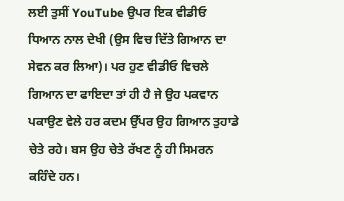ਲਈ ਤੁਸੀਂ YouTube ਉਪਰ ਇਕ ਵੀਡੀਓ ਧਿਆਨ ਨਾਲ ਦੇਖੀ (ਉਸ ਵਿਚ ਦਿੱਤੇ ਗਿਆਨ ਦਾ ਸੇਵਨ ਕਰ ਲਿਆ)। ਪਰ ਹੁਣ ਵੀਡੀਓ ਵਿਚਲੇ ਗਿਆਨ ਦਾ ਫਾਇਦਾ ਤਾਂ ਹੀ ਹੈ ਜੇ ਉਹ ਪਕਵਾਨ ਪਕਾਉਣ ਵੇਲੇ ਹਰ ਕਦਮ ਉੱਪਰ ਉਹ ਗਿਆਨ ਤੁਹਾਡੇ ਚੇਤੇ ਰਹੇ। ਬਸ ਉਹ ਚੇਤੇ ਰੱਖਣ ਨੂੰ ਹੀ ਸਿਮਰਨ ਕਹਿੰਦੇ ਹਨ।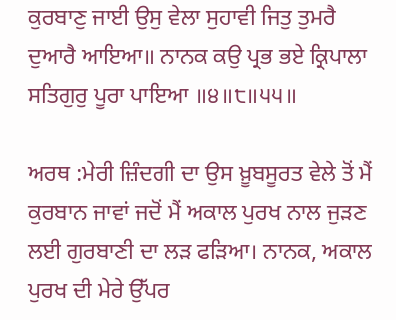ਕੁਰਬਾਣੁ ਜਾਈ ਉਸੁ ਵੇਲਾ ਸੁਹਾਵੀ ਜਿਤੁ ਤੁਮਰੈ ਦੁਆਰੈ ਆਇਆ॥ ਨਾਨਕ ਕਉ ਪ੍ਰਭ ਭਏ ਕ੍ਰਿਪਾਲਾ ਸਤਿਗੁਰੁ ਪੂਰਾ ਪਾਇਆ ॥੪॥੮॥੫੫॥

ਅਰਥ :ਮੇਰੀ ਜ਼ਿੰਦਗੀ ਦਾ ਉਸ ਖ਼ੂਬਸੂਰਤ ਵੇਲੇ ਤੋਂ ਮੈਂ ਕੁਰਬਾਨ ਜਾਵਾਂ ਜਦੋਂ ਮੈਂ ਅਕਾਲ ਪੁਰਖ ਨਾਲ ਜੁੜਣ ਲਈ ਗੁਰਬਾਣੀ ਦਾ ਲੜ ਫੜਿਆ। ਨਾਨਕ, ਅਕਾਲ ਪੁਰਖ ਦੀ ਮੇਰੇ ਉੱਪਰ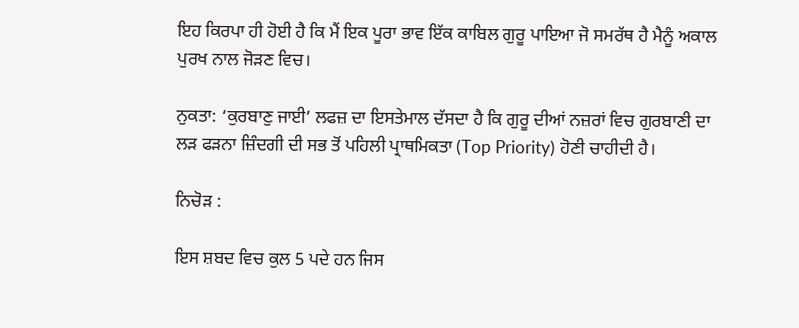ਇਹ ਕਿਰਪਾ ਹੀ ਹੋਈ ਹੈ ਕਿ ਮੈਂ ਇਕ ਪੂਰਾ ਭਾਵ ਇੱਕ ਕਾਬਿਲ ਗੁਰੂ ਪਾਇਆ ਜੋ ਸਮਰੱਥ ਹੈ ਮੈਨੂੰ ਅਕਾਲ ਪੁਰਖ ਨਾਲ ਜੋੜਣ ਵਿਚ।

ਨੁਕਤਾ: ‘ਕੁਰਬਾਣੁ ਜਾਈ’ ਲਫਜ਼ ਦਾ ਇਸਤੇਮਾਲ ਦੱਸਦਾ ਹੈ ਕਿ ਗੁਰੂ ਦੀਆਂ ਨਜ਼ਰਾਂ ਵਿਚ ਗੁਰਬਾਣੀ ਦਾ ਲੜ ਫੜਨਾ ਜ਼ਿੰਦਗੀ ਦੀ ਸਭ ਤੋਂ ਪਹਿਲੀ ਪ੍ਰਾਥਮਿਕਤਾ (Top Priority) ਹੋਣੀ ਚਾਹੀਦੀ ਹੈ।

ਨਿਚੋੜ :

ਇਸ ਸ਼ਬਦ ਵਿਚ ਕੁਲ 5 ਪਦੇ ਹਨ ਜਿਸ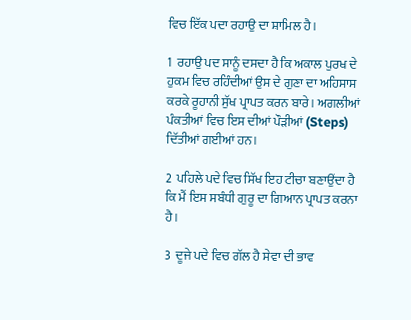ਵਿਚ ਇੱਕ ਪਦਾ ਰਹਾਉ ਦਾ ਸ਼ਾਮਿਲ ਹੈ।

1  ਰਹਾਉ ਪਦ ਸਾਨੂੰ ਦਸਦਾ ਹੈ ਕਿ ਅਕਾਲ ਪੁਰਖ ਦੇ ਹੁਕਮ ਵਿਚ ਰਹਿੰਦੀਆਂ ਉਸ ਦੇ ਗੁਣਾ ਦਾ ਅਹਿਸਾਸ ਕਰਕੇ ਰੂਹਾਨੀ ਸੁੱਖ ਪ੍ਰਾਪਤ ਕਰਨ ਬਾਰੇ। ਅਗਲੀਆਂ ਪੰਕਤੀਆਂ ਵਿਚ ਇਸ ਦੀਆਂ ਪੌੜੀਆਂ (Steps) ਦਿੱਤੀਆਂ ਗਈਆਂ ਹਨ।

2  ਪਹਿਲੇ ਪਦੇ ਵਿਚ ਸਿੱਖ ਇਹ ਟੀਚਾ ਬਣਾਉਂਦਾ ਹੈ ਕਿ ਮੈਂ ਇਸ ਸਬੰਧੀ ਗੁਰੂ ਦਾ ਗਿਆਨ ਪ੍ਰਾਪਤ ਕਰਨਾ ਹੈ।

3  ਦੂਜੇ ਪਦੇ ਵਿਚ ਗੱਲ ਹੈ ਸੇਵਾ ਦੀ ਭਾਵ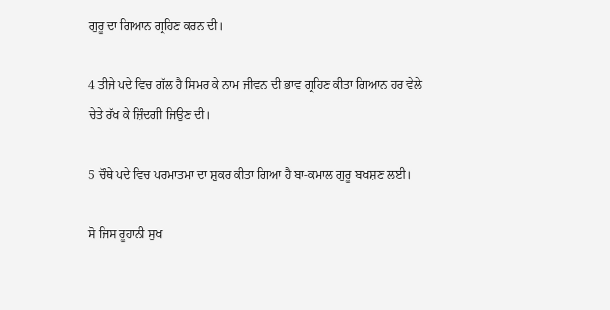ਗੁਰੂ ਦਾ ਗਿਆਨ ਗ੍ਰਹਿਣ ਕਰਨ ਦੀ।

4 ਤੀਜੇ ਪਦੇ ਵਿਚ ਗੱਲ ਹੈ ਸਿਮਰ ਕੇ ਨਾਮ ਜੀਵਨ ਦੀ ਭਾਵ ਗ੍ਰਹਿਣ ਕੀਤਾ ਗਿਆਨ ਹਰ ਵੇਲੇ ਚੇਤੇ ਰੱਖ ਕੇ ਜ਼ਿੰਦਗੀ ਜਿਉਣ ਦੀ।

5 ਚੌਥੇ ਪਦੇ ਵਿਚ ਪਰਮਾਤਮਾ ਦਾ ਸ਼ੁਕਰ ਕੀਤਾ ਗਿਆ ਹੈ ਬਾ-ਕਮਾਲ ਗੁਰੂ ਬਖਸ਼ਣ ਲਈ।

ਸੋ ਜਿਸ ਰੂਹਾਨੀ ਸੁਖ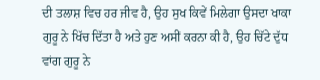ਦੀ ਤਲਾਸ਼ ਵਿਚ ਹਰ ਜੀਵ ਹੈ, ਉਹ ਸੁਖ ਕਿਵੇਂ ਮਿਲੇਗਾ ਉਸਦਾ ਖਾਕਾ ਗੁਰੂ ਨੇ ਖਿੱਚ ਦਿੱਤਾ ਹੈ ਅਤੇ ਹੁਣ ਅਸੀਂ ਕਰਨਾ ਕੀ ਹੈ, ਉਹ ਚਿੱਟੇ ਦੁੱਧ ਵਾਂਗ ਗੁਰੂ ਨੇ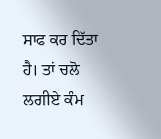ਸਾਫ ਕਰ ਦਿੱਤਾ ਹੈ। ਤਾਂ ਚਲੋ ਲਗੀਏ ਕੰਮ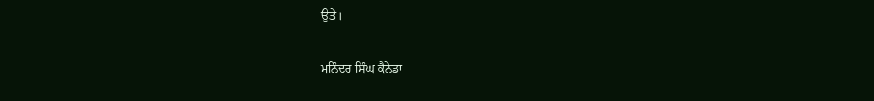ਉਤੇ।

ਮਨਿੰਦਰ ਸਿੰਘ ਕੈਨੇਡਾ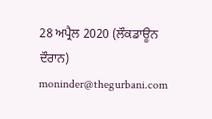28 ਅਪ੍ਰੈਲ 2020 (ਲੌਕਡਾਊਨ ਦੌਰਾਨ)
moninder@thegurbani.com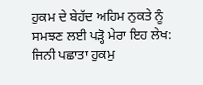ਹੁਕਮ ਦੇ ਬੇਹੱਦ ਅਹਿਮ ਨੁਕਤੇ ਨੂੰ ਸਮਝਣ ਲਈ ਪੜ੍ਹੋ ਮੇਰਾ ਇਹ ਲੇਖ: ਜਿਨੀ ਪਛਾਤਾ ਹੁਕਮੁ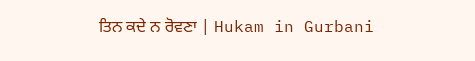ਤਿਨ ਕਦੇ ਨ ਰੋਵਣਾ | Hukam in Gurbani